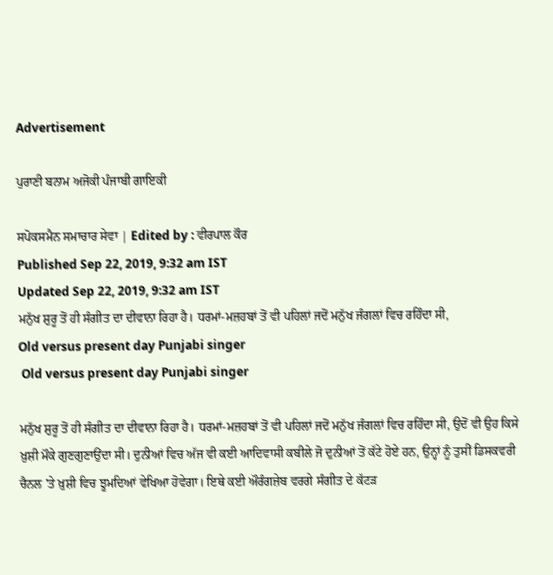Advertisement

ਪੁਰਾਣੀ ਬਨਾਮ ਅਜੋਕੀ ਪੰਜਾਬੀ ਗਾਇਕੀ

ਸਪੋਕਸਮੈਨ ਸਮਾਚਾਰ ਸੇਵਾ | Edited by : ਵੀਰਪਾਲ ਕੌਰ
Published Sep 22, 2019, 9:32 am IST
Updated Sep 22, 2019, 9:32 am IST
ਮਨੁੱਖ ਸ਼ੁਰੂ ਤੋਂ ਹੀ ਸੰਗੀਤ ਦਾ ਦੀਵਾਨਾ ਰਿਹਾ ਹੈ। ਧਰਮਾਂ-ਮਜ਼ਹਬਾਂ ਤੋਂ ਵੀ ਪਹਿਲਾਂ ਜਦੋਂ ਮਨੁੱਖ ਜੰਗਲਾਂ ਵਿਚ ਰਹਿੰਦਾ ਸੀ,
Old versus present day Punjabi singer
 Old versus present day Punjabi singer

ਮਨੁੱਖ ਸ਼ੁਰੂ ਤੋਂ ਹੀ ਸੰਗੀਤ ਦਾ ਦੀਵਾਨਾ ਰਿਹਾ ਹੈ। ਧਰਮਾਂ-ਮਜ਼ਹਬਾਂ ਤੋਂ ਵੀ ਪਹਿਲਾਂ ਜਦੋਂ ਮਨੁੱਖ ਜੰਗਲਾਂ ਵਿਚ ਰਹਿੰਦਾ ਸੀ, ਉਦੋਂ ਵੀ ਉਹ ਕਿਸੇ ਖ਼ੁਸ਼ੀ ਮੌਕੇ ਗੁਣਗੁਣਾਉਂਦਾ ਸੀ। ਦੁਨੀਆਂ ਵਿਚ ਅੱਜ ਵੀ ਕਈ ਆਦਿਵਾਸੀ ਕਬੀਲੇ ਜੋ ਦੁਨੀਆਂ ਤੋਂ ਕੱਟੇ ਹੋਏ ਹਨ, ਉਨ੍ਹਾਂ ਨੂੰ ਤੁਸੀਂ ਡਿਸਕਵਰੀ ਚੈਨਲ 'ਤੇ ਖ਼ੁਸ਼ੀ ਵਿਚ ਝੂਮਦਿਆਂ ਵੇਖਿਆ ਹੋਵੇਗਾ। ਇਥੇ ਕਈ ਔਰੰਗਜ਼ੇਬ ਵਰਗੇ ਸੰਗੀਤ ਦੇ ਕੱਟੜ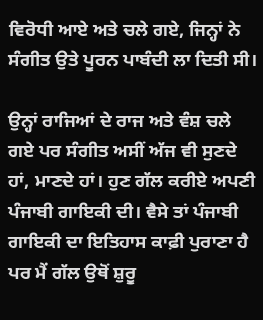ਵਿਰੋਧੀ ਆਏ ਅਤੇ ਚਲੇ ਗਏ, ਜਿਨ੍ਹਾਂ ਨੇ ਸੰਗੀਤ ਉਤੇ ਪੂਰਨ ਪਾਬੰਦੀ ਲਾ ਦਿਤੀ ਸੀ।

ਉਨ੍ਹਾਂ ਰਾਜਿਆਂ ਦੇ ਰਾਜ ਅਤੇ ਵੰਸ਼ ਚਲੇ ਗਏ ਪਰ ਸੰਗੀਤ ਅਸੀਂ ਅੱਜ ਵੀ ਸੁਣਦੇ ਹਾਂ, ਮਾਣਦੇ ਹਾਂ। ਹੁਣ ਗੱਲ ਕਰੀਏ ਅਪਣੀ ਪੰਜਾਬੀ ਗਾਇਕੀ ਦੀ। ਵੈਸੇ ਤਾਂ ਪੰਜਾਬੀ ਗਾਇਕੀ ਦਾ ਇਤਿਹਾਸ ਕਾਫ਼ੀ ਪੁਰਾਣਾ ਹੈ ਪਰ ਮੈਂ ਗੱਲ ਉਥੋਂ ਸ਼ੁਰੂ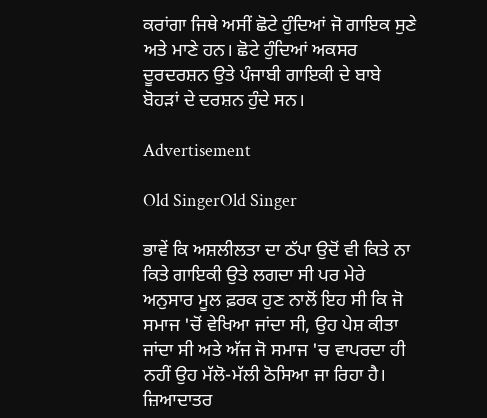ਕਰਾਂਗਾ ਜਿਥੇ ਅਸੀਂ ਛੋਟੇ ਹੁੰਦਿਆਂ ਜੋ ਗਾਇਕ ਸੁਣੇ ਅਤੇ ਮਾਣੇ ਹਨ। ਛੋਟੇ ਹੁੰਦਿਆਂ ਅਕਸਰ ਦੂਰਦਰਸ਼ਨ ਉਤੇ ਪੰਜਾਬੀ ਗਾਇਕੀ ਦੇ ਬਾਬੇ ਬੋਹੜਾਂ ਦੇ ਦਰਸ਼ਨ ਹੁੰਦੇ ਸਨ।

Advertisement

Old SingerOld Singer

ਭਾਵੇਂ ਕਿ ਅਸ਼ਲੀਲਤਾ ਦਾ ਠੱਪਾ ਉਦੋਂ ਵੀ ਕਿਤੇ ਨਾ ਕਿਤੇ ਗਾਇਕੀ ਉਤੇ ਲਗਦਾ ਸੀ ਪਰ ਮੇਰੇ ਅਨੁਸਾਰ ਮੂਲ ਫ਼ਰਕ ਹੁਣ ਨਾਲੋਂ ਇਹ ਸੀ ਕਿ ਜੋ ਸਮਾਜ 'ਚੋਂ ਵੇਖਿਆ ਜਾਂਦਾ ਸੀ, ਉਹ ਪੇਸ਼ ਕੀਤਾ ਜਾਂਦਾ ਸੀ ਅਤੇ ਅੱਜ ਜੋ ਸਮਾਜ 'ਚ ਵਾਪਰਦਾ ਹੀ ਨਹੀਂ ਉਹ ਮੱਲੋ-ਮੱਲੀ ਠੋਸਿਆ ਜਾ ਰਿਹਾ ਹੈ। ਜ਼ਿਆਦਾਤਰ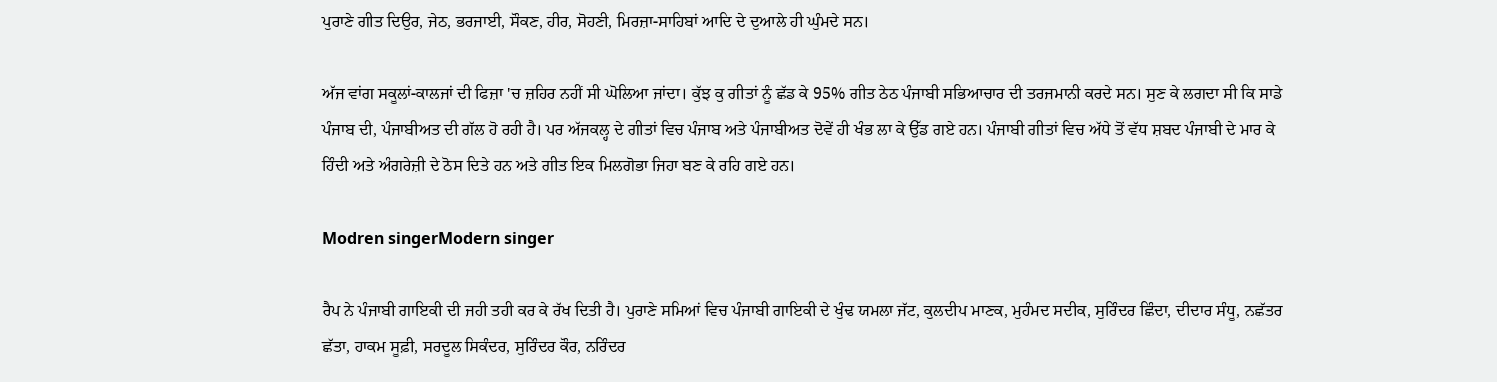ਪੁਰਾਣੇ ਗੀਤ ਦਿਉਰ, ਜੇਠ, ਭਰਜਾਈ, ਸੌਕਣ, ਹੀਰ, ਸੋਹਣੀ, ਮਿਰਜ਼ਾ-ਸਾਹਿਬਾਂ ਆਦਿ ਦੇ ਦੁਆਲੇ ਹੀ ਘੁੰਮਦੇ ਸਨ।

ਅੱਜ ਵਾਂਗ ਸਕੂਲਾਂ-ਕਾਲਜਾਂ ਦੀ ਫਿਜ਼ਾ 'ਚ ਜ਼ਹਿਰ ਨਹੀਂ ਸੀ ਘੋਲਿਆ ਜਾਂਦਾ। ਕੁੱਝ ਕੁ ਗੀਤਾਂ ਨੂੰ ਛੱਡ ਕੇ 95% ਗੀਤ ਠੇਠ ਪੰਜਾਬੀ ਸਭਿਆਚਾਰ ਦੀ ਤਰਜਮਾਨੀ ਕਰਦੇ ਸਨ। ਸੁਣ ਕੇ ਲਗਦਾ ਸੀ ਕਿ ਸਾਡੇ ਪੰਜਾਬ ਦੀ, ਪੰਜਾਬੀਅਤ ਦੀ ਗੱਲ ਹੋ ਰਹੀ ਹੈ। ਪਰ ਅੱਜਕਲ੍ਹ ਦੇ ਗੀਤਾਂ ਵਿਚ ਪੰਜਾਬ ਅਤੇ ਪੰਜਾਬੀਅਤ ਦੋਵੇਂ ਹੀ ਖੰਭ ਲਾ ਕੇ ਉੱਡ ਗਏ ਹਨ। ਪੰਜਾਬੀ ਗੀਤਾਂ ਵਿਚ ਅੱਧੇ ਤੋਂ ਵੱਧ ਸ਼ਬਦ ਪੰਜਾਬੀ ਦੇ ਮਾਰ ਕੇ ਹਿੰਦੀ ਅਤੇ ਅੰਗਰੇਜ਼ੀ ਦੇ ਠੋਸ ਦਿਤੇ ਹਨ ਅਤੇ ਗੀਤ ਇਕ ਮਿਲਗੋਭਾ ਜਿਹਾ ਬਣ ਕੇ ਰਹਿ ਗਏ ਹਨ।

Modren singerModern singer

ਰੈਪ ਨੇ ਪੰਜਾਬੀ ਗਾਇਕੀ ਦੀ ਜਹੀ ਤਹੀ ਕਰ ਕੇ ਰੱਖ ਦਿਤੀ ਹੈ। ਪੁਰਾਣੇ ਸਮਿਆਂ ਵਿਚ ਪੰਜਾਬੀ ਗਾਇਕੀ ਦੇ ਖੁੰਢ ਯਮਲਾ ਜੱਟ, ਕੁਲਦੀਪ ਮਾਣਕ, ਮੁਹੰਮਦ ਸਦੀਕ, ਸੁਰਿੰਦਰ ਛਿੰਦਾ, ਦੀਦਾਰ ਸੰਧੂ, ਨਛੱਤਰ ਛੱਤਾ, ਹਾਕਮ ਸੂਫ਼ੀ, ਸਰਦੂਲ ਸਿਕੰਦਰ, ਸੁਰਿੰਦਰ ਕੌਰ, ਨਰਿੰਦਰ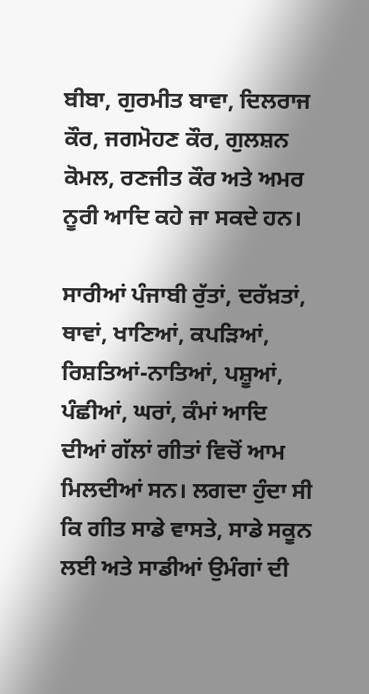ਬੀਬਾ, ਗੁਰਮੀਤ ਬਾਵਾ, ਦਿਲਰਾਜ ਕੌਰ, ਜਗਮੋਹਣ ਕੌਰ, ਗੁਲਸ਼ਨ ਕੋਮਲ, ਰਣਜੀਤ ਕੌਰ ਅਤੇ ਅਮਰ ਨੂਰੀ ਆਦਿ ਕਹੇ ਜਾ ਸਕਦੇ ਹਨ।

ਸਾਰੀਆਂ ਪੰਜਾਬੀ ਰੁੱਤਾਂ, ਦਰੱਖ਼ਤਾਂ, ਥਾਵਾਂ, ਖਾਣਿਆਂ, ਕਪੜਿਆਂ, ਰਿਸ਼ਤਿਆਂ-ਨਾਤਿਆਂ, ਪਸ਼ੂਆਂ, ਪੰਛੀਆਂ, ਘਰਾਂ, ਕੰਮਾਂ ਆਦਿ ਦੀਆਂ ਗੱਲਾਂ ਗੀਤਾਂ ਵਿਚੋਂ ਆਮ ਮਿਲਦੀਆਂ ਸਨ। ਲਗਦਾ ਹੁੰਦਾ ਸੀ ਕਿ ਗੀਤ ਸਾਡੇ ਵਾਸਤੇ, ਸਾਡੇ ਸਕੂਨ ਲਈ ਅਤੇ ਸਾਡੀਆਂ ਉਮੰਗਾਂ ਦੀ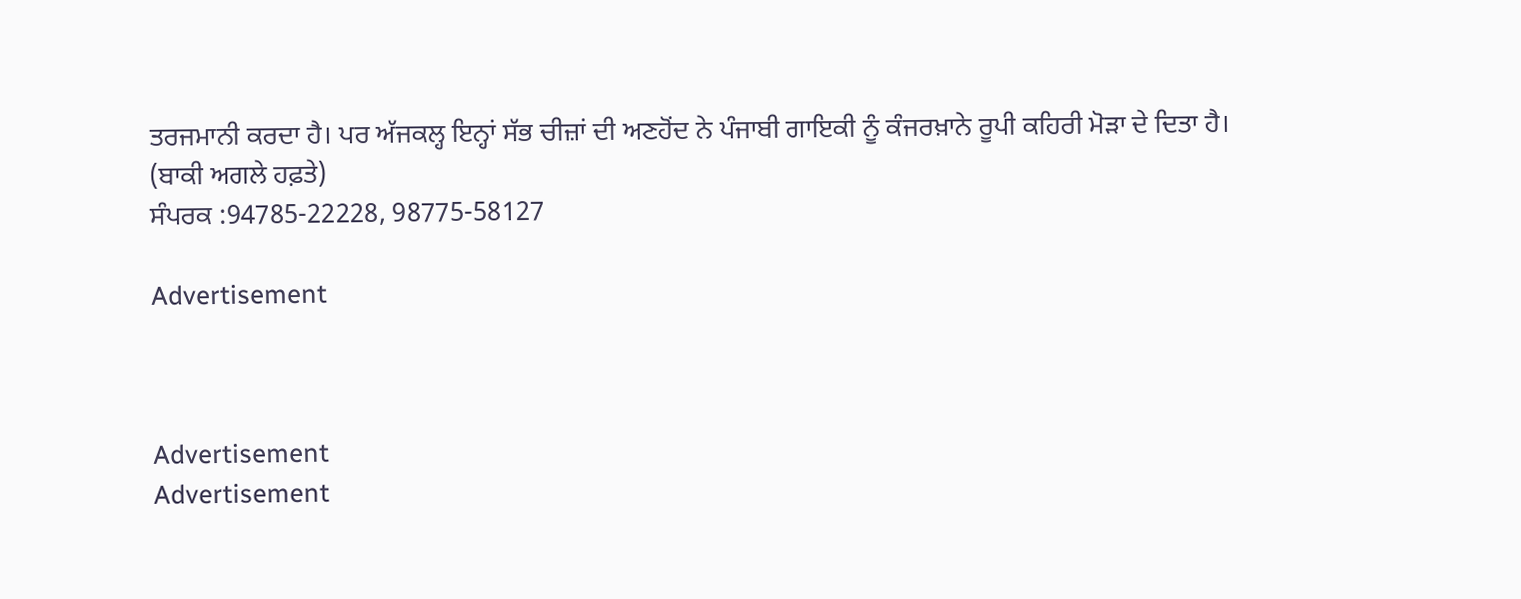ਤਰਜਮਾਨੀ ਕਰਦਾ ਹੈ। ਪਰ ਅੱਜਕਲ੍ਹ ਇਨ੍ਹਾਂ ਸੱਭ ਚੀਜ਼ਾਂ ਦੀ ਅਣਹੋਂਦ ਨੇ ਪੰਜਾਬੀ ਗਾਇਕੀ ਨੂੰ ਕੰਜਰਖ਼ਾਨੇ ਰੂਪੀ ਕਹਿਰੀ ਮੋੜਾ ਦੇ ਦਿਤਾ ਹੈ।
(ਬਾਕੀ ਅਗਲੇ ਹਫ਼ਤੇ)
ਸੰਪਰਕ :94785-22228, 98775-58127

Advertisement



Advertisement
Advertisement